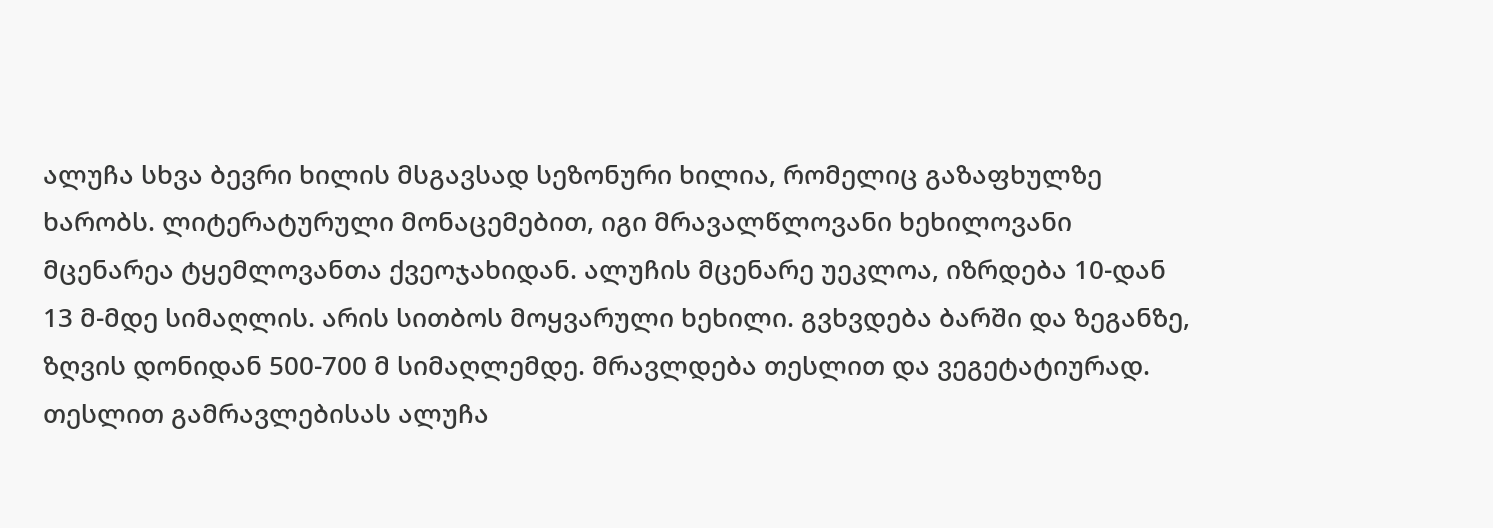ალუჩა სხვა ბევრი ხილის მსგავსად სეზონური ხილია, რომელიც გაზაფხულზე ხარობს. ლიტერატურული მონაცემებით, იგი მრავალწლოვანი ხეხილოვანი მცენარეა ტყემლოვანთა ქვეოჯახიდან. ალუჩის მცენარე უეკლოა, იზრდება 10-დან 13 მ-მდე სიმაღლის. არის სითბოს მოყვარული ხეხილი. გვხვდება ბარში და ზეგანზე, ზღვის დონიდან 500-700 მ სიმაღლემდე. მრავლდება თესლით და ვეგეტატიურად. თესლით გამრავლებისას ალუჩა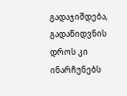გადაჯიშდება, გადაწიდვნის დროს კი ინარჩუნებს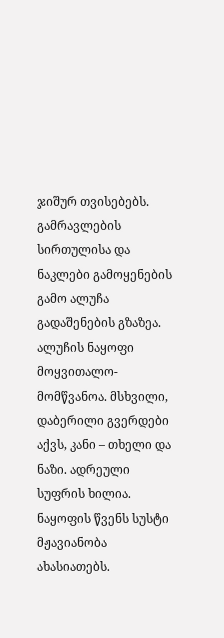ჯიშურ თვისებებს. გამრავლების სირთულისა და ნაკლები გამოყენების გამო ალუჩა გადაშენების გზაზეა. ალუჩის ნაყოფი მოყვითალო-მომწვანოა. მსხვილი, დაბერილი გვერდები აქვს, კანი – თხელი და ნაზი. ადრეული სუფრის ხილია. ნაყოფის წვენს სუსტი მჟავიანობა ახასიათებს.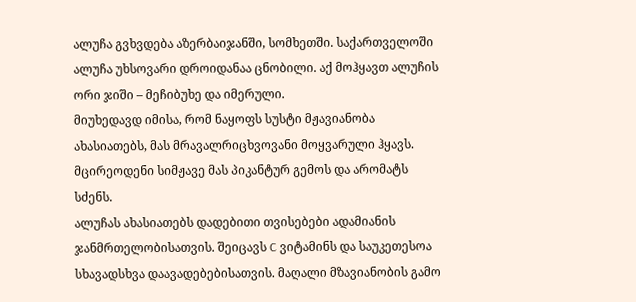ალუჩა გვხვდება აზერბაიჯანში, სომხეთში. საქართველოში ალუჩა უხსოვარი დროიდანაა ცნობილი. აქ მოჰყავთ ალუჩის ორი ჯიში – მეჩიბუხე და იმერული.
მიუხედავდ იმისა, რომ ნაყოფს სუსტი მჟავიანობა ახასიათებს, მას მრავალრიცხვოვანი მოყვარული ჰყავს. მცირეოდენი სიმჟავე მას პიკანტურ გემოს და არომატს სძენს.
ალუჩას ახასიათებს დადებითი თვისებები ადამიანის ჯანმრთელობისათვის. შეიცავს C ვიტამინს და საუკეთესოა სხავადსხვა დაავადებებისათვის. მაღალი მზავიანობის გამო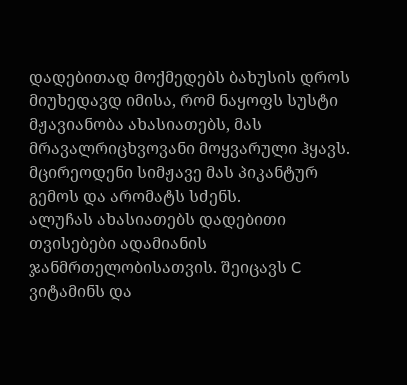დადებითად მოქმედებს ბახუსის დროს
მიუხედავდ იმისა, რომ ნაყოფს სუსტი მჟავიანობა ახასიათებს, მას მრავალრიცხვოვანი მოყვარული ჰყავს. მცირეოდენი სიმჟავე მას პიკანტურ გემოს და არომატს სძენს.
ალუჩას ახასიათებს დადებითი თვისებები ადამიანის ჯანმრთელობისათვის. შეიცავს C ვიტამინს და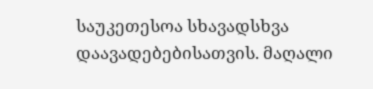საუკეთესოა სხავადსხვა დაავადებებისათვის. მაღალი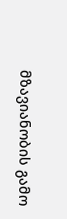მზავიანობის გამო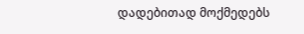დადებითად მოქმედებს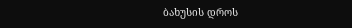ბახუსის დროს